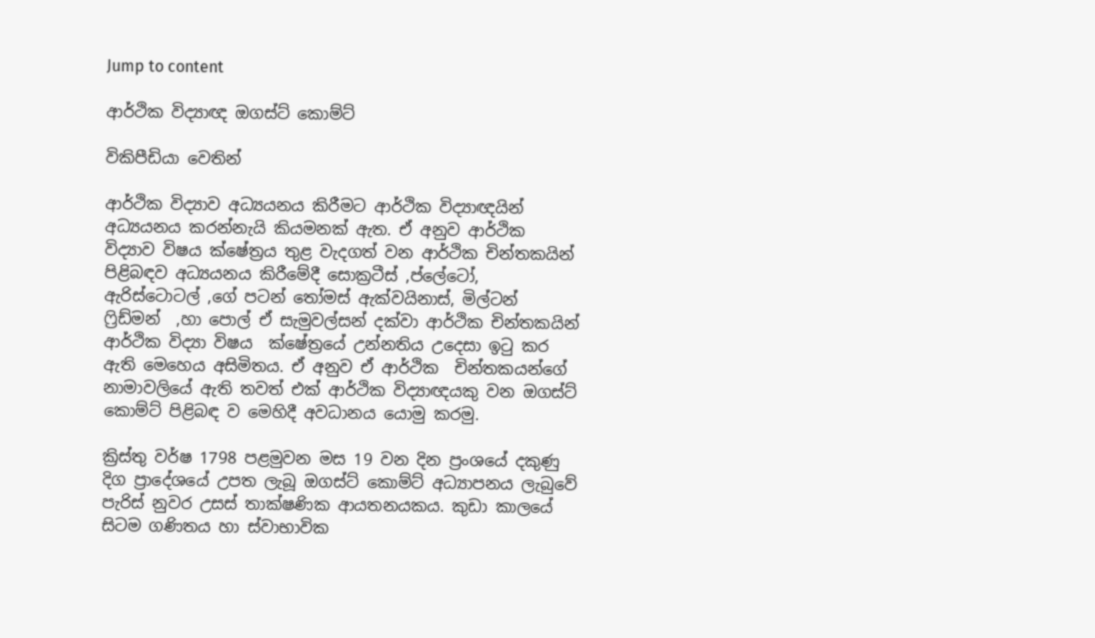Jump to content

ආර්ථික විද්‍යාඥ ඔගස්ට් කොම්ට්

විකිපීඩියා වෙතින්

ආර්ථික විද්‍යාව අධ්‍යයනය කිරීමට ආර්ථික විද්‍යාඥයින්  අධ්‍යයනය කරන්නැයි කියමනක් ඇත. ඒ අනුව ආර්ථික විද්‍යාව විෂය ක්ෂේත්‍රය තුළ වැදගත් වන ආර්ථික චින්තකයින් පිළිබඳව අධ්‍යයනය කිරීමේදී සොක්‍රටීස් ,ප්ලේටෝ, ඇරිස්ටොටල් ,ගේ පටන් තෝමස් ඇක්වයිනාස්, මිල්ටන් ෆ්‍රිඩ්මන්  ,හා පොල් ඒ සැමුවල්සන් දක්වා ආර්ථික චින්තකයින් ආර්ථික විද්‍යා විෂය  ක්ෂේත්‍රයේ උන්නතිය උදෙසා ඉටු කර ඇති මෙහෙය අසිමිතය. ඒ අනුව ඒ ආර්ථික  චින්තකයන්ගේ නාමාවලියේ ඇති තවත් එක් ආර්ථික විද්‍යාඥයකු වන ඔගස්ට් කොම්ට් පිළිබඳ ව මෙහිදී අවධානය යොමු කරමු.

ක්‍රිස්තු වර්ෂ 1798 පළමුවන මස 19 වන දින ප්‍රංශයේ දකුණු දිග ප්‍රාදේශයේ උපත ලැබූ ඔගස්ට් කොම්ට් අධ්‍යාපනය ලැබුවේ පැරිස් නුවර උසස් තාක්ෂණික ආයතනයකය. කුඩා කාලයේ සිටම ගණිතය හා ස්වාභාවික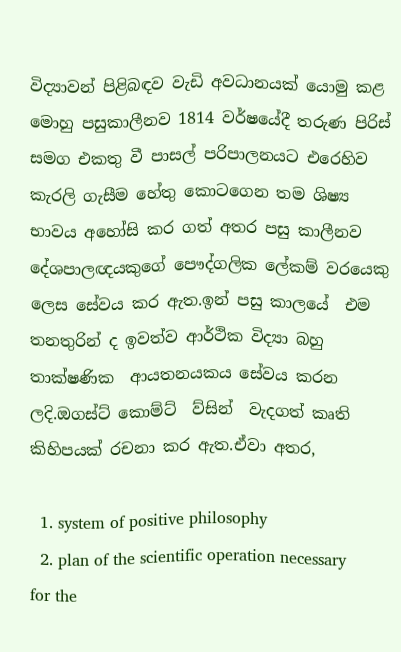විද්‍යාවන් පිළිබඳව වැඩි අවධානයක් යොමු කළ මොහු පසුකාලීනව 1814 වර්ෂයේදී තරුණ පිරිස් සමග එකතු වී පාසල් පරිපාලනයට එරෙහිව කැරලි ගැසීම හේතු කොටගෙන තම ශිෂ්‍ය භාවය අහෝසි කර ගත් අතර පසු කාලීනව දේශපාලඥයකුගේ පෞද්ගලික ලේකම් වරයෙකු ලෙස සේවය කර ඇත.ඉන් පසු කාලයේ  එම තනතුරින් ද ඉවත්ව ආර්ථික විද්‍යා බහු තාක්ෂණික  ආයතනයකය සේවය කරන ලදි.ඔගස්ට් කොම්ට්  ව්සින්  වැදගත් කෘති කිහිපයක් රචනා කර ඇත.ඒවා අතර,

  1. system of positive philosophy
  2. plan of the scientific operation necessary for the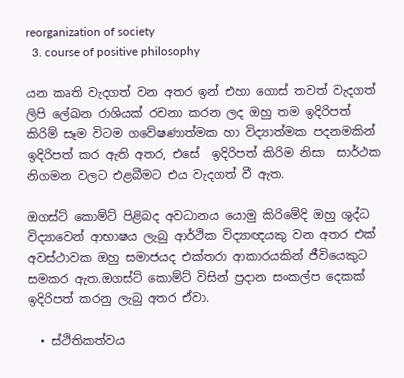reorganization of society
  3. course of positive philosophy

යන කෘති වැදගත් වන අතර ඉන් එහා ගොස් තවත් වැදගත් ලිපි ලේඛන රාශියක් රචනා කරන ලද ඔහු තම ඉදිරිපත් කිරිම් සෑම විටම ගවේෂණාත්මක හා විද්‍යාත්මක පදනමකින් ඉදිරිපත් කර ඇති අතර, එසේ  ඉදිරිපත් කිරිම නිසා  සාර්ථක නිගමන වලට එළබීමට එය වැදගත් වී ඇත.

ඔගස්ට් කොම්ට් පිළිබද අවධානය යොමු කිරිමේදි ඔහු ශුද්ධ විද්‍යාවෙන් ආභාෂය ලැබු ආර්ථික විද්‍යාඥයකු වන අතර එක් අවස්ථාවක ඔහු සමාජයද එක්තරා ආකාරයකින් ජීවියෙකුට සමකර ඇත.ඔගස්ට් කොම්ට් විසින් ප්‍රදාන සංකල්ප දෙකක් ඉදිරිපත් කරනු ලැබු අතර ඒවා.

  • ස්ථිතිකත්වය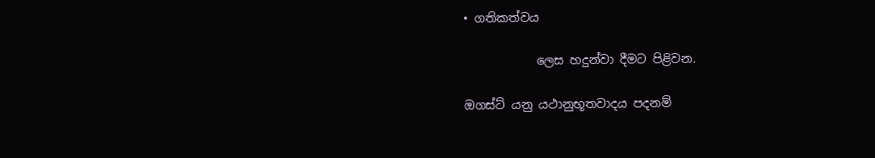• ගතිකත්වය

            ලෙස හදුන්වා දීමට පිළිවන.

ඔගස්ට් යනු යථානුභූතවාදය පදනම්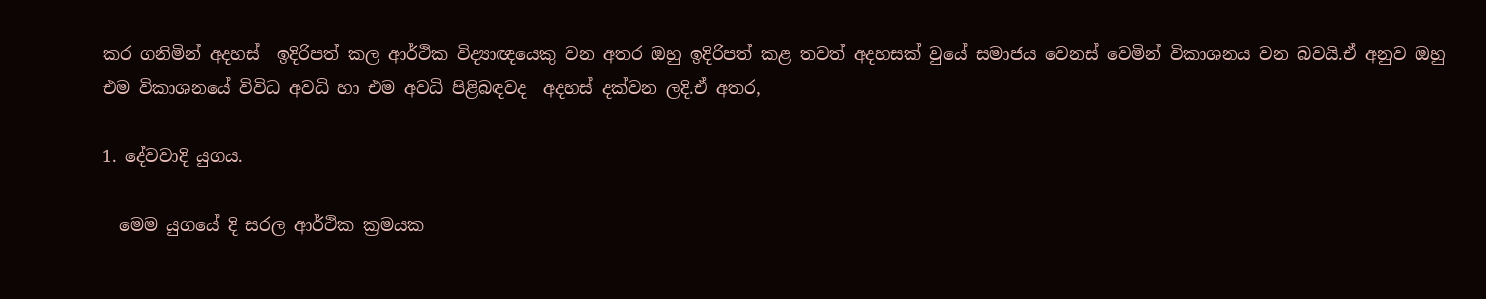කර ගනිමින් අදහස්  ඉදිරිපත් කල ආර්ථික විද්‍යාඥයෙකු වන අතර ඔහු ඉදිරිපත් කළ තවත් අදහසක් වුයේ සමාජය වෙනස් වෙමින් විකාශනය වන බවයි.ඒ අනුව ඔහු එම විකාශනයේ විවිධ අවධි හා එම අවධි පිළිබඳවද  අදහස් දක්වන ලදි.ඒ අතර,

1. දේවවාදි යුගය.

  මෙම යුගයේ දි සරල ආර්ථික ක්‍රමයක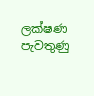ලක්ෂණ පැවතුණු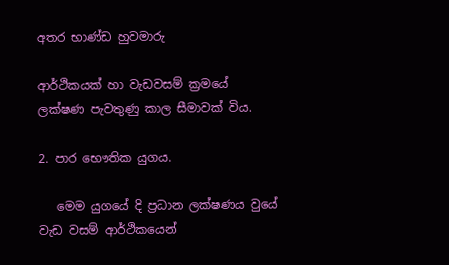අතර භාණ්ඩ හුවමාරු

ආර්ථිකයක් හා වැඩවසම් ක්‍රමයේ ලක්ෂණ පැවතුණු කාල සීමාවක් විය.

2. පාර භෞතික යුගය.

   මෙම යුගයේ දි ප්‍රධාන ලක්ෂණය වුයේ වැඩ වසම් ආර්ථිකයෙන්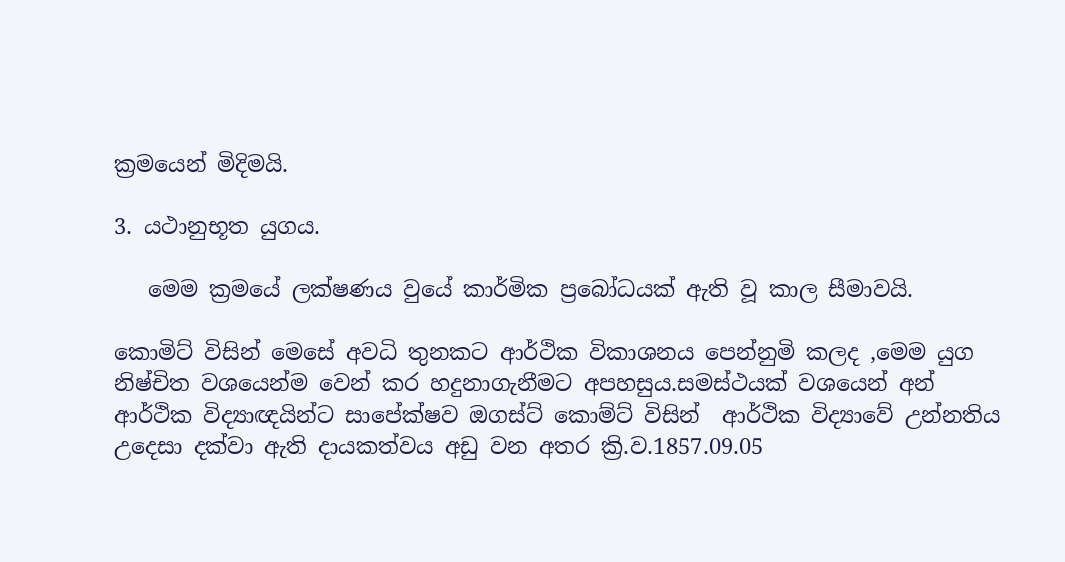ක්‍රමයෙන් මිදිමයි.

3. යථානුභූත යුගය.

   මෙම ක්‍රමයේ ලක්ෂණය වුයේ කාර්මික ප්‍රබෝධයක් ඇති වූ කාල සීමාවයි.

කොමිට් විසින් මෙසේ අවධි තුනකට ආර්ථික විකාශනය පෙන්නුමි කලද ,මෙම යුග නිෂ්චිත වශයෙන්ම වෙන් කර හදුනාගැනීමට අපහසුය.සමස්ථයක් වශයෙන් අන් ආර්ථික විද්‍යාඥයින්ට සාපේක්ෂව ඔගස්ට් කොම්ට් විසින්  ආර්ථික විද්‍යාවේ උන්නතිය උදෙසා දක්වා ඇති දායකත්වය අඩු වන අතර ක්‍රි.ව.1857.09.05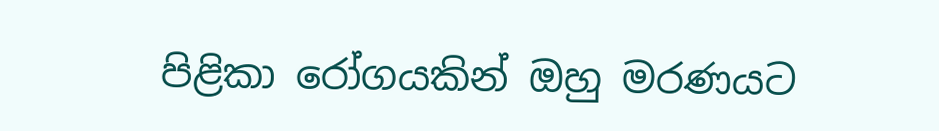පිළිකා රෝගයකින් ඔහු මරණයට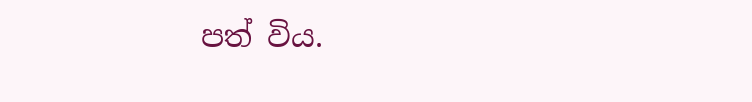පත් විය.